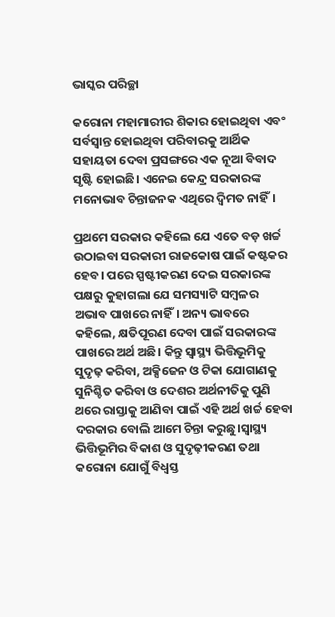ଭାସ୍କର ପରିଚ୍ଛା

କରୋନା ମହାମାରୀର ଶିକାର ହୋଇଥିବା ଏବଂ ସର୍ବସ୍ୱାନ୍ତ ହୋଇଥିବା ପରିବାରକୁ ଆର୍ଥିକ ସହାୟତା ଦେବା ପ୍ରସଙ୍ଗରେ ଏକ ନୂଆ ବିବାଦ ସୃଷ୍ଟି ହୋଇଛି। ଏନେଇ କେନ୍ଦ୍ର ସରକାରଙ୍କ ମନୋଭାବ ଚିନ୍ତାଜନକ ଏଥିରେ ଦ୍ଵିମତ ନାହିଁ।

ପ୍ରଥମେ ସରକାର କହିଲେ ଯେ ଏତେ ବଡ଼ ଖର୍ଚ୍ଚ ଉଠାଇବା ସରକାରୀ ରାଜକୋଷ ପାଇଁ କଷ୍ଟକର ହେବ। ପରେ ସ୍ପଷ୍ଟୀକରଣ ଦେଇ ସରକାରଙ୍କ ପକ୍ଷରୁ କୁହାଗଲା ଯେ ସମସ୍ୟାଟି ସମ୍ବଳର ଅଭାବ ପାଖରେ ନାହିଁ। ଅନ୍ୟ ଭାବରେ କହିଲେ, କ୍ଷତିପୂରଣ ଦେବା ପାଇଁ ସରକାରଙ୍କ ପାଖରେ ଅର୍ଥ ଅଛି। କିନ୍ତୁ ସ୍ୱାସ୍ଥ୍ୟ ଭିତ୍ତିଭୂମିକୁ ସୁଦୃଢ଼ କରିବା, ଅକ୍ସିଜେନ ଓ ଟିକା ଯୋଗାଣକୁ ସୁନିଶ୍ଚିତ କରିବା ଓ ଦେଶର ଅର୍ଥନୀତିକୁ ପୁଣି ଥରେ ରାସ୍ତାକୁ ଆଣିବା ପାଇଁ ଏହି ଅର୍ଥ ଖର୍ଚ୍ଚ ହେବା ଦରକାର ବୋଲି ଆମେ ଚିନ୍ତା କରୁଛୁ।ସ୍ୱାସ୍ଥ୍ୟ ଭିତ୍ତିଭୂମିର ବିକାଶ ଓ ସୁଦୃଢ଼ୀକରଣ ତଥା କରୋନା ଯୋଗୁଁ ବିଧ୍ୱସ୍ତ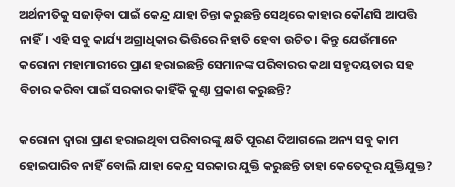ଅର୍ଥନୀତିକୁ ସଜାଡ଼ିବା ପାଇଁ କେନ୍ଦ୍ର ଯାହା ଚିନ୍ତା କରୁଛନ୍ତି ସେଥିରେ କାହାର କୌଣସି ଆପତ୍ତି ନାହିଁ। ଏହି ସବୁ କାର୍ଯ୍ୟ ଅଗ୍ରାଧିକାର ଭିତ୍ତିରେ ନିହାତି ହେବା ଉଚିତ। କିନ୍ତୁ ଯେଉଁମାନେ କରୋନା ମହାମାରୀରେ ପ୍ରାଣ ହରାଇଛନ୍ତି ସେମାନଙ୍କ ପରିବାରର କଥା ସହୃଦୟତାର ସହ ବିଚାର କରିବା ପାଇଁ ସରକାର କାହିଁକି କୁଣ୍ଠା ପ୍ରକାଶ କରୁଛନ୍ତି?

କରୋନା ଦ୍ୱାରା ପ୍ରାଣ ହରାଇଥିବା ପରିବାରଙ୍କୁ କ୍ଷତି ପୂରଣ ଦିଆଗଲେ ଅନ୍ୟ ସବୁ କାମ ହୋଇପାରିବ ନାହିଁ ବୋଲି ଯାହା କେନ୍ଦ୍ର ସରକାର ଯୁକ୍ତି କରୁଛନ୍ତି ତାହା କେତେଦୂର ଯୁକ୍ତିଯୁକ୍ତ?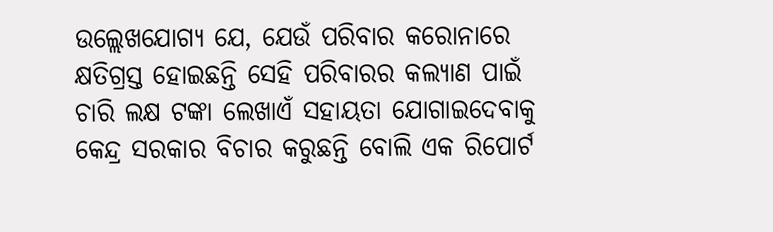ଉଲ୍ଲେଖଯୋଗ୍ୟ ଯେ, ଯେଉଁ ପରିବାର କରୋନାରେ କ୍ଷତିଗ୍ରସ୍ତ ହୋଇଛନ୍ତି ସେହି ପରିବାରର କଲ୍ୟାଣ ପାଇଁ ଚାରି ଲକ୍ଷ ଟଙ୍କା ଲେଖାଏଁ ସହାୟତା ଯୋଗାଇଦେବାକୁ କେନ୍ଦ୍ର ସରକାର ବିଚାର କରୁଛନ୍ତି ବୋଲି ଏକ ରିପୋର୍ଟ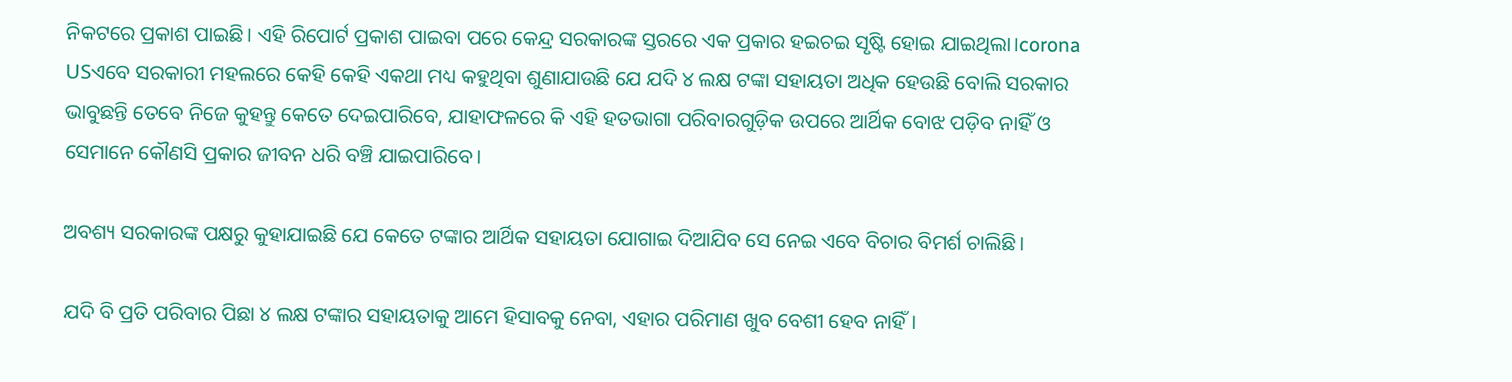ନିକଟରେ ପ୍ରକାଶ ପାଇଛି। ଏହି ରିପୋର୍ଟ ପ୍ରକାଶ ପାଇବା ପରେ କେନ୍ଦ୍ର ସରକାରଙ୍କ ସ୍ତରରେ ଏକ ପ୍ରକାର ହଇଚଇ ସୃଷ୍ଟି ହୋଇ ଯାଇଥିଲା।corona USଏବେ ସରକାରୀ ମହଲରେ କେହି କେହି ଏକଥା ମଧ୍ୟ କହୁଥିବା ଶୁଣାଯାଉଛି ଯେ ଯଦି ୪ ଲକ୍ଷ ଟଙ୍କା ସହାୟତା ଅଧିକ ହେଉଛି ବୋଲି ସରକାର ଭାବୁଛନ୍ତି ତେବେ ନିଜେ କୁହନ୍ତୁ କେତେ ଦେଇପାରିବେ, ଯାହାଫଳରେ କି ଏହି ହତଭାଗା ପରିବାରଗୁଡ଼ିକ ଉପରେ ଆର୍ଥିକ ବୋଝ ପଡ଼ିବ ନାହିଁ ଓ ସେମାନେ କୌଣସି ପ୍ରକାର ଜୀବନ ଧରି ବଞ୍ଚି ଯାଇପାରିବେ।

ଅବଶ୍ୟ ସରକାରଙ୍କ ପକ୍ଷରୁ କୁହାଯାଇଛି ଯେ କେତେ ଟଙ୍କାର ଆର୍ଥିକ ସହାୟତା ଯୋଗାଇ ଦିଆଯିବ ସେ ନେଇ ଏବେ ବିଚାର ବିମର୍ଶ ଚାଲିଛି।

ଯଦି ବି ପ୍ରତି ପରିବାର ପିଛା ୪ ଲକ୍ଷ ଟଙ୍କାର ସହାୟତାକୁ ଆମେ ହିସାବକୁ ନେବା, ଏହାର ପରିମାଣ ଖୁବ ବେଶୀ ହେବ ନାହିଁ।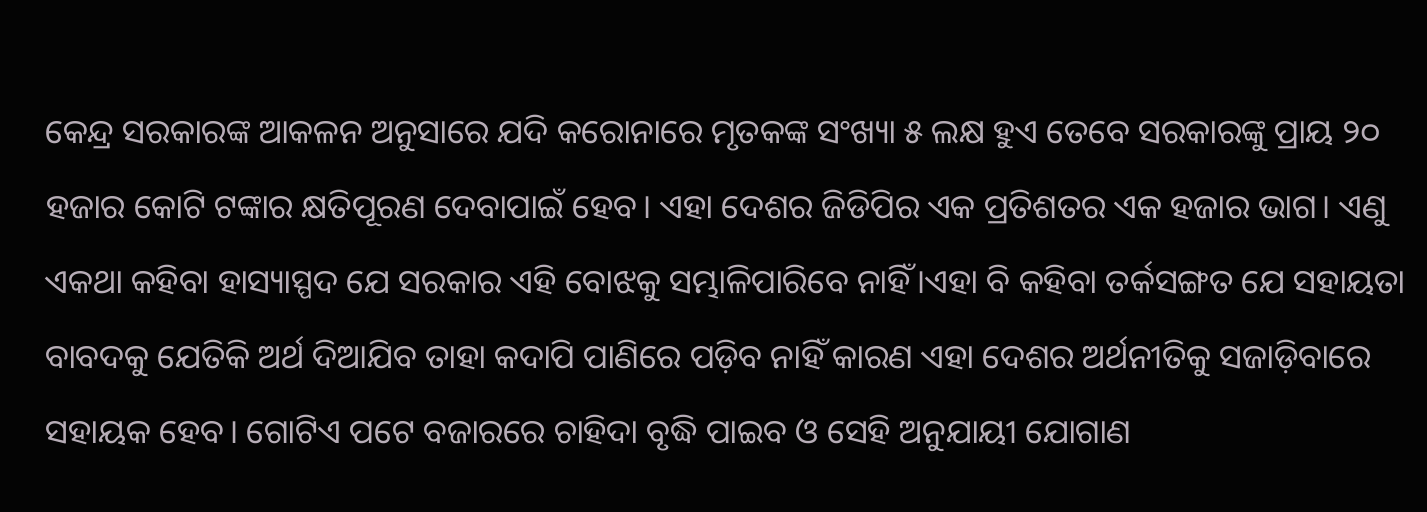କେନ୍ଦ୍ର ସରକାରଙ୍କ ଆକଳନ ଅନୁସାରେ ଯଦି କରୋନାରେ ମୃତକଙ୍କ ସଂଖ୍ୟା ୫ ଲକ୍ଷ ହୁଏ ତେବେ ସରକାରଙ୍କୁ ପ୍ରାୟ ୨୦ ହଜାର କୋଟି ଟଙ୍କାର କ୍ଷତିପୂରଣ ଦେବାପାଇଁ ହେବ। ଏହା ଦେଶର ଜିଡିପିର ଏକ ପ୍ରତିଶତର ଏକ ହଜାର ଭାଗ। ଏଣୁ ଏକଥା କହିବା ହାସ୍ୟାସ୍ପଦ ଯେ ସରକାର ଏହି ବୋଝକୁ ସମ୍ଭାଳିପାରିବେ ନାହିଁ।ଏହା ବି କହିବା ତର୍କସଙ୍ଗତ ଯେ ସହାୟତା ବାବଦକୁ ଯେତିକି ଅର୍ଥ ଦିଆଯିବ ତାହା କଦାପି ପାଣିରେ ପଡ଼ିବ ନାହିଁ କାରଣ ଏହା ଦେଶର ଅର୍ଥନୀତିକୁ ସଜାଡ଼ିବାରେ ସହାୟକ ହେବ। ଗୋଟିଏ ପଟେ ବଜାରରେ ଚାହିଦା ବୃଦ୍ଧି ପାଇବ ଓ ସେହି ଅନୁଯାୟୀ ଯୋଗାଣ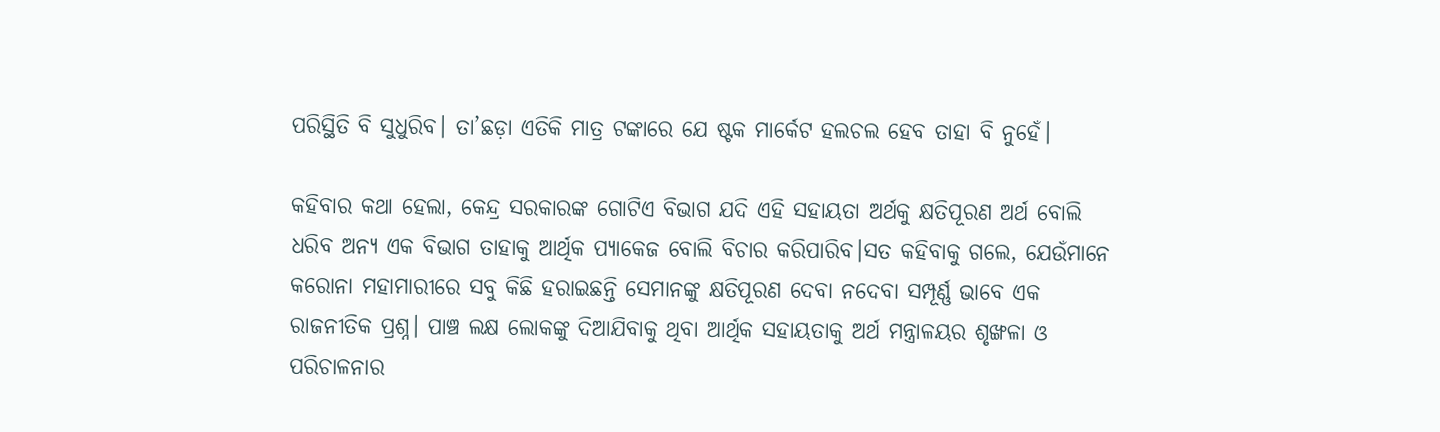ପରିସ୍ଥିତି ବି ସୁଧୁରିବ। ତା’ଛଡ଼ା ଏତିକି ମାତ୍ର ଟଙ୍କାରେ ଯେ ଷ୍ଟକ ମାର୍କେଟ ହଲଚଲ ହେବ ତାହା ବି ନୁହେଁ।

କହିବାର କଥା ହେଲା, କେନ୍ଦ୍ର ସରକାରଙ୍କ ଗୋଟିଏ ବିଭାଗ ଯଦି ଏହି ସହାୟତା ଅର୍ଥକୁ କ୍ଷତିପୂରଣ ଅର୍ଥ ବୋଲି ଧରିବ ଅନ୍ୟ ଏକ ବିଭାଗ ତାହାକୁ ଆର୍ଥିକ ପ୍ୟାକେଜ ବୋଲି ବିଚାର କରିପାରିବ।ସତ କହିବାକୁ ଗଲେ, ଯେଉଁମାନେ କରୋନା ମହାମାରୀରେ ସବୁ କିଛି ହରାଇଛନ୍ତି ସେମାନଙ୍କୁ କ୍ଷତିପୂରଣ ଦେବା ନଦେବା ସମ୍ପୂର୍ଣ୍ଣ ଭାବେ ଏକ ରାଜନୀତିକ ପ୍ରଶ୍ନ। ପାଞ୍ଚ ଲକ୍ଷ ଲୋକଙ୍କୁ ଦିଆଯିବାକୁ ଥିବା ଆର୍ଥିକ ସହାୟତାକୁ ଅର୍ଥ ମନ୍ତ୍ରାଳୟର ଶୃଙ୍ଖଳା ଓ ପରିଚାଳନାର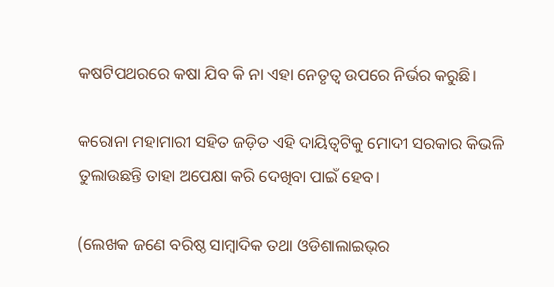କଷଟିପଥରରେ କଷା ଯିବ କି ନା ଏହା ନେତୃତ୍ଵ ଉପରେ ନିର୍ଭର କରୁଛି।

କରୋନା ମହାମାରୀ ସହିତ ଜଡ଼ିତ ଏହି ଦାୟିତ୍ୱଟିକୁ ମୋଦୀ ସରକାର କିଭଳି ତୁଲାଉଛନ୍ତି ତାହା ଅପେକ୍ଷା କରି ଦେଖିବା ପାଇଁ ହେବ।

(ଲେଖକ ଜଣେ ବରିଷ୍ଠ ସାମ୍ବାଦିକ ତଥା ଓଡିଶାଲାଇଭ୍‌ର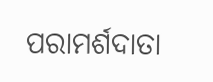ପରାମର୍ଶଦାତା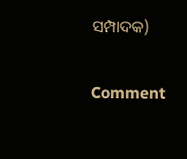ସମ୍ପାଦକ)

Comment